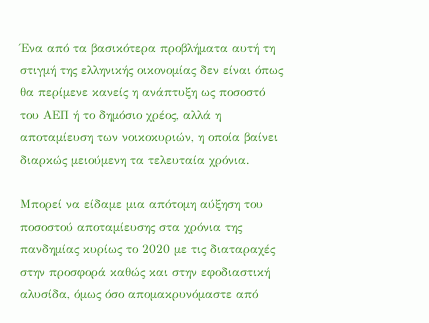Ένα από τα βασικότερα προβλήματα αυτή τη στιγμή της ελληνικής οικονομίας δεν είναι όπως θα περίμενε κανείς η ανάπτυξη ως ποσοστό του ΑΕΠ ή το δημόσιο χρέος, αλλά η αποταμίευση των νοικοκυριών, η οποία βαίνει διαρκώς μειούμενη τα τελευταία χρόνια.

Μπορεί να είδαμε μια απότομη αύξηση του ποσοστού αποταμίευσης στα χρόνια της πανδημίας κυρίως το 2020 με τις διαταραχές στην προσφορά καθώς και στην εφοδιαστική αλυσίδα, όμως όσο απομακρυνόμαστε από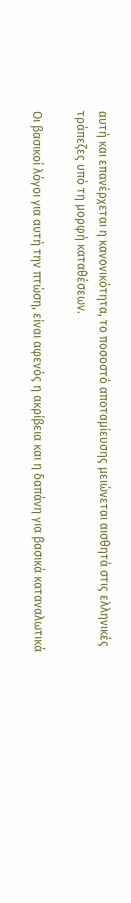αυτή και επανέρχεται η κανονικότητα, το ποσοστό αποταμίευσης μειώνεται αισθητά στις ελληνικές τράπεζες υπό τη μορφή καταθέσεων.

Οι βασικοί λόγοι για αυτή την πτώση, είναι αφενός η ακρίβεια και η δαπάνη για βασικά καταναλωτικά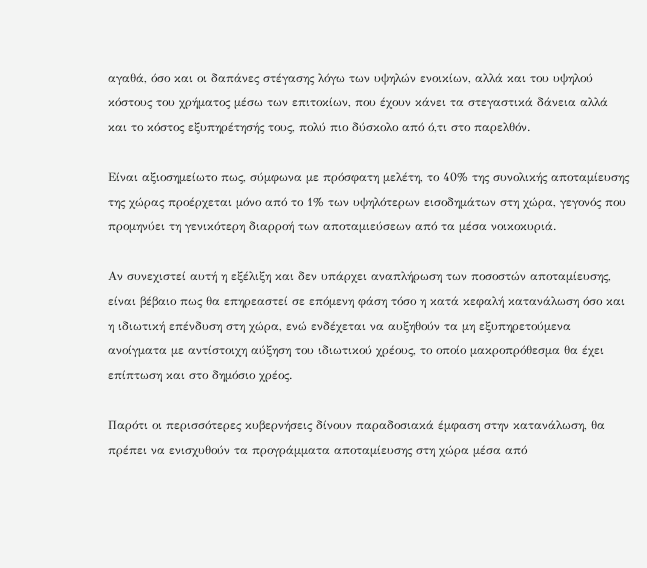αγαθά, όσο και οι δαπάνες στέγασης λόγω των υψηλών ενοικίων, αλλά και του υψηλού κόστους του χρήματος μέσω των επιτοκίων, που έχουν κάνει τα στεγαστικά δάνεια αλλά και το κόστος εξυπηρέτησής τους, πολύ πιο δύσκολο από ό,τι στο παρελθόν.

Είναι αξιοσημείωτο πως, σύμφωνα με πρόσφατη μελέτη, το 40% της συνολικής αποταμίευσης της χώρας προέρχεται μόνο από το 1% των υψηλότερων εισοδημάτων στη χώρα, γεγονός που προμηνύει τη γενικότερη διαρροή των αποταμιεύσεων από τα μέσα νοικοκυριά.

Αν συνεχιστεί αυτή η εξέλιξη και δεν υπάρχει αναπλήρωση των ποσοστών αποταμίευσης, είναι βέβαιο πως θα επηρεαστεί σε επόμενη φάση τόσο η κατά κεφαλή κατανάλωση όσο και η ιδιωτική επένδυση στη χώρα, ενώ ενδέχεται να αυξηθούν τα μη εξυπηρετούμενα ανοίγματα με αντίστοιχη αύξηση του ιδιωτικού χρέους, το οποίο μακροπρόθεσμα θα έχει επίπτωση και στο δημόσιο χρέος.

Παρότι οι περισσότερες κυβερνήσεις δίνουν παραδοσιακά έμφαση στην κατανάλωση, θα πρέπει να ενισχυθούν τα προγράμματα αποταμίευσης στη χώρα μέσα από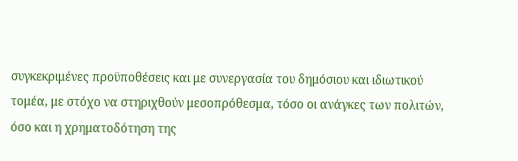συγκεκριμένες προϋποθέσεις και με συνεργασία του δημόσιου και ιδιωτικού τομέα, με στόχο να στηριχθούν μεσοπρόθεσμα, τόσο οι ανάγκες των πολιτών, όσο και η χρηματοδότηση της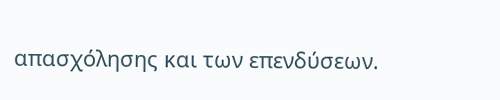απασχόλησης και των επενδύσεων.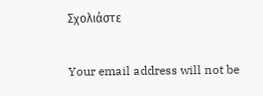Σχολιάστε

Your email address will not be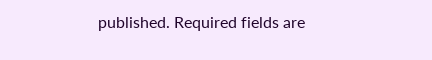published. Required fields are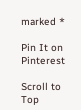marked *

Pin It on Pinterest

Scroll to Top